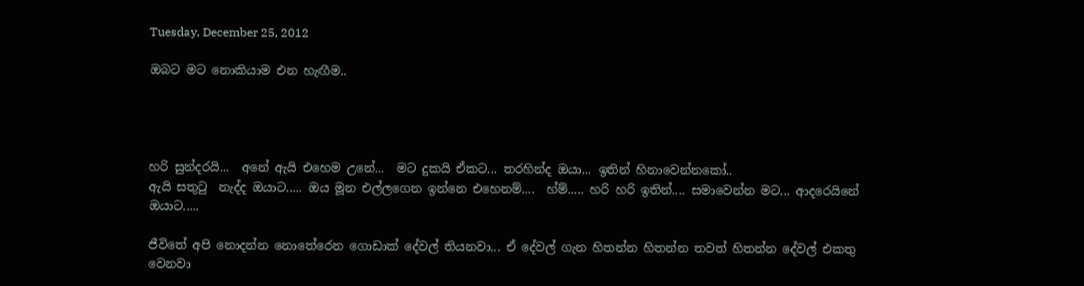Tuesday, December 25, 2012

ඔබට මට නොකියාම එන හැඟීම..




හරි සුන්දරයි...  අනේ ඇයි එහෙම උනේ...  මට දුකයි ඒකට... තරහින්ද ඔයා... ඉතින් හිනාවෙන්නකෝ..
ඇයි සතුටු  නැද්ද ඔයාට..... ඔය මූන එල්ලගෙන ඉන්නෙ එහෙනම්....  හ්ම්..... හරි හරි ඉතින්.... සමාවෙන්න මට... ආදරෙයිනේ ඔයාට.....

ජීවිතේ අපි නොදන්න නොතේරෙන ගොඩාක් දේවල් තියනවා... ඒ දේවල් ගැන හිතන්න හිතන්න තවත් හිතන්න දේවල් එකතු වෙනවා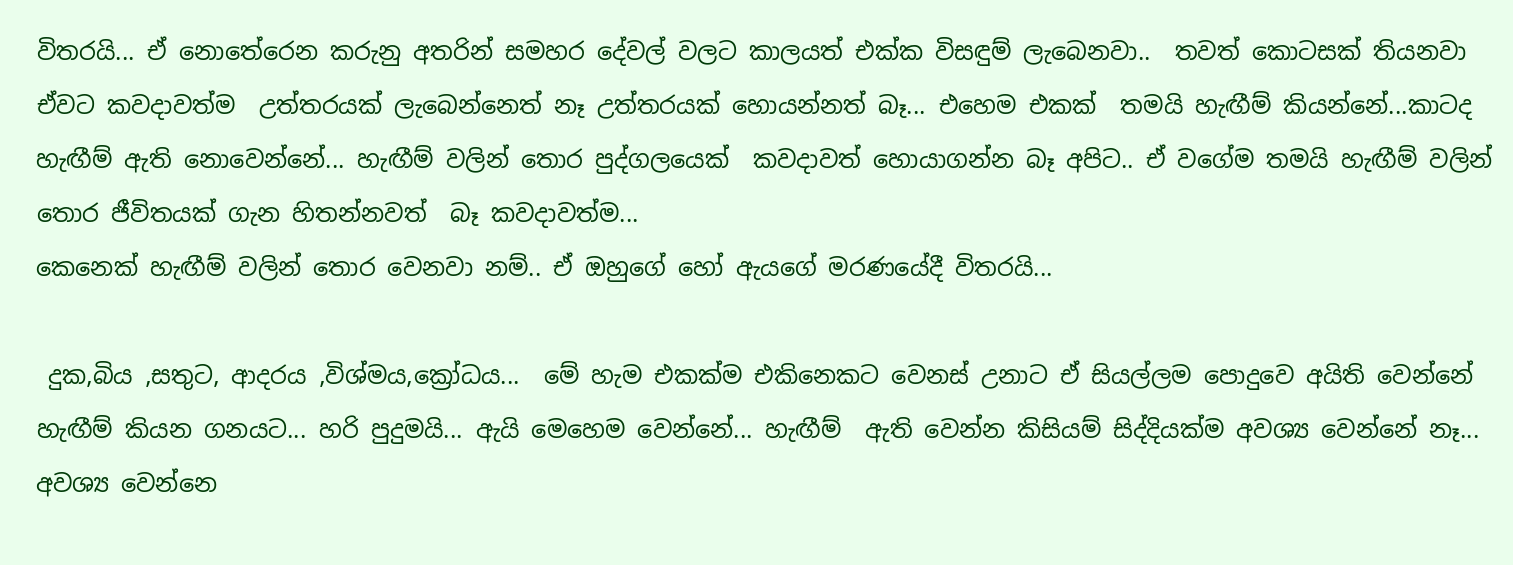විතරයි... ඒ නොතේරෙන කරුනු අතරින් සමහර දේවල් වලට කාලයත් එක්ක විසඳුම් ලැබෙනවා..  තවත් කොටසක් තියනවා ඒවට කවදාවත්ම  උත්තරයක් ලැබෙන්නෙත් නෑ උත්තරයක් හොයන්නත් බෑ... එහෙම එකක්  තමයි හැඟීම් කියන්නේ...කාටද හැඟීම් ඇති නොවෙන්නේ... හැඟීම් වලින් තොර පුද්ගලයෙක්  කවදාවත් හොයාගන්න බෑ අපිට.. ඒ වගේම තමයි හැඟීම් වලින් තොර ජීවිතයක් ගැන හිතන්නවත්  බෑ කවදාවත්ම...
කෙනෙක් හැඟීම් වලින් තොර වෙනවා නම්.. ඒ ඔහුගේ හෝ ඇයගේ මරණයේදී විතරයි...

 දුක,බිය ,සතුට, ආදරය ,විශ්මය,ක්‍රෝධය...  මේ හැම එකක්ම එකිනෙකට වෙනස් උනාට ඒ සියල්ලම පොදුවෙ අයිති වෙන්නේ හැඟීම් කියන ගනයට... හරි පුදුමයි... ඇයි මෙහෙම වෙන්නේ... හැඟීම්  ඇති වෙන්න කිසියම් සිද්දියක්ම අවශ්‍ය වෙන්නේ නෑ... අවශ්‍ය වෙන්නෙ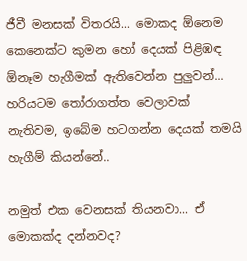ජීවී මනසක් විතරයි... මොකද ඕනෙම කෙනෙක්ට කුමන හෝ දෙයක් පිළිඹඳ ඕනෑම හැගීමක් ඇතිවෙන්න පුලුවන්... හරියටම තෝරාගත්ත වෙලාවක් නැතිවම, ඉබේම හටගන්න දෙයක් තමයි හැගීම් කියන්නේ..

නමුත් එක වෙනසක් තියනවා... ඒ මොකක්ද දන්නවද?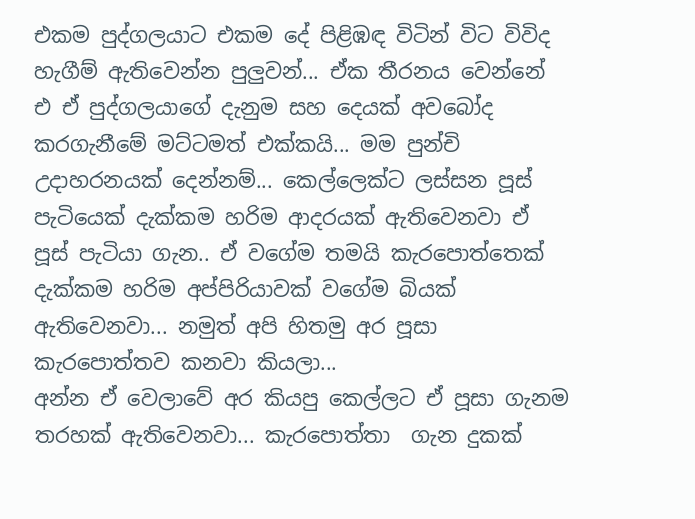එකම පුද්ගලයාට එකම දේ පිළිඹඳ විටින් විට විවිද  හැගීම් ඇතිවෙන්න පුලුවන්... ඒක තීරනය වෙන්නේ එ ඒ පුද්ගලයාගේ දැනුම සහ දෙයක් අවබෝද කරගැනීමේ මට්ටමත් එක්කයි... මම පුන්චි උදාහරනයක් දෙන්නම්... කෙල්ලෙක්ට ලස්සන පූස් පැටියෙක් දැක්කම හරිම ආදරයක් ඇතිවෙනවා ඒ පූස් පැටියා ගැන.. ඒ වගේම තමයි කැරපොත්තෙක්   දැක්කම හරිම අප්පිරියාවක් වගේම බියක් ඇතිවෙනවා... නමුත් අපි හිතමු අර පූසා කැරපොත්තව කනවා කියලා...
අන්න ඒ වෙලාවේ අර කියපු කෙල්ලට ඒ පූසා ගැනම තරහක් ඇතිවෙනවා... කැරපොත්තා  ගැන දුකක්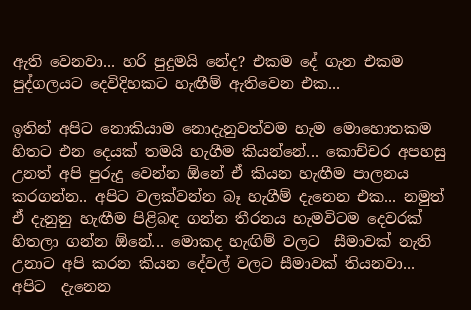ඇති වෙනවා... හරි පුදුමයි නේද? එකම දේ ගැන එකම පුද්ගලයට දෙවිදිහකට හැඟීම් ඇතිවෙන එක...

ඉතින් අපිට නොකියාම නොදැනුවත්වම හැම මොහොතකම  හිතට එන දෙයක් තමයි හැගීම කියන්නේ... කොච්චර අපහසු උනත් අපි පුරුදු වෙන්න ඕනේ ඒ කියන හැඟීම පාලනය කරගන්න.. අපිට වලක්වන්න බෑ හැගීම් දැනෙන එක... නමුත් ඒ දැනුනු හැඟීම පිළිබඳ ගන්න තීරනය හැමවිටම දෙවරක්  හිතලා ගන්න ඕනේ... මොකද හැඟිම් වලට  සීමාවක් නැති උනාට අපි කරන කියන දේවල් වලට සීමාවක් තියනවා... අපිට  දැනෙන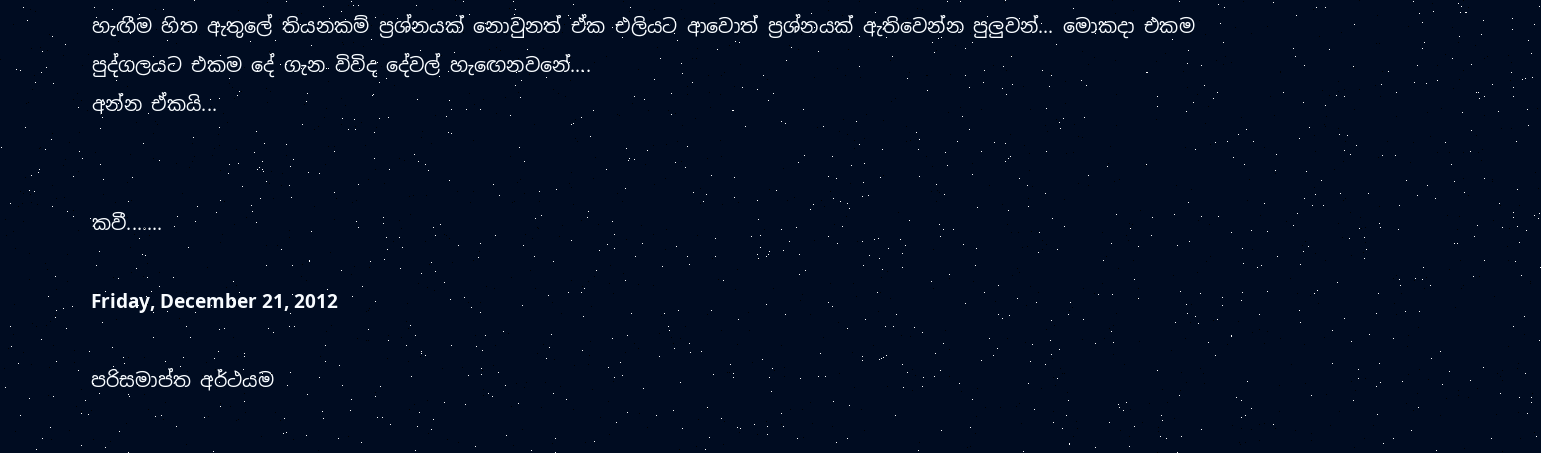හැඟීම හිත ඇතුලේ තියනකම් ප්‍රශ්නයක් නොවුනත් ඒක එලියට ආවොත් ප්‍රශ්නයක් ඇතිවෙන්න පුලුවන්... මොකදා එකම පුද්ගලයට එකම දේ ගැන විවිද දේවල් හැඟෙනවනේ....
අන්න ඒකයි...


කවී.......

Friday, December 21, 2012

පරිසමාප්ත අර්ථයම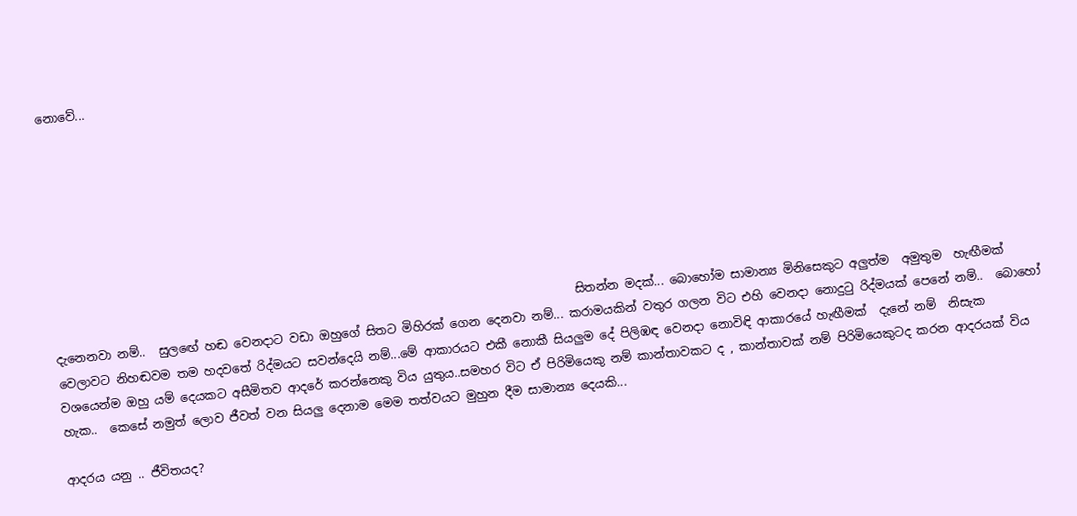නොවේ...








                                                                                       සිතන්න මදක්... බොහෝම සාමාන්‍ය මිනිසෙකුට අලුත්ම  අමුතුම  හැඟීමක් දැනෙනවා නම්..  සුලඟේ හඬ වෙනදාට වඩා ඔහුගේ සිතට මිහිරක් ගෙන දෙනවා නම්... කරාමයකින් වතුර ගලන විට එහි වෙනදා නොදුටු රිද්මයක් පෙනේ නම්..  බොහෝ වෙලාවට නිහඬවම තම හදවතේ රිද්මයට සවන්දෙයි නම්...මේ ආකාරයට එකී නොකී සියලුම දේ පිලිඹඳ වෙනදා නොවිඳි ආකාරයේ හැඟීමක්  දැනේ නම්  නිසැක වශයෙන්ම ඔහු යම් දෙයකට අසීමිතව ආදරේ කරන්නෙකු විය යුතුය..සමහර විට ඒ පිරිමියෙකු නම් කාන්තාවකට ද , කාන්තාවක් නම් පිරිමියෙකුටද කරන ආදරයක් විය  හැක..  කෙසේ නමුත් ලොව ජීවත් වන සියලු දෙනාම මෙම තත්වයට මුහුන දීම සාමාන්‍ය දෙයකි...

ආදරය යනු .. ජීවිතයද?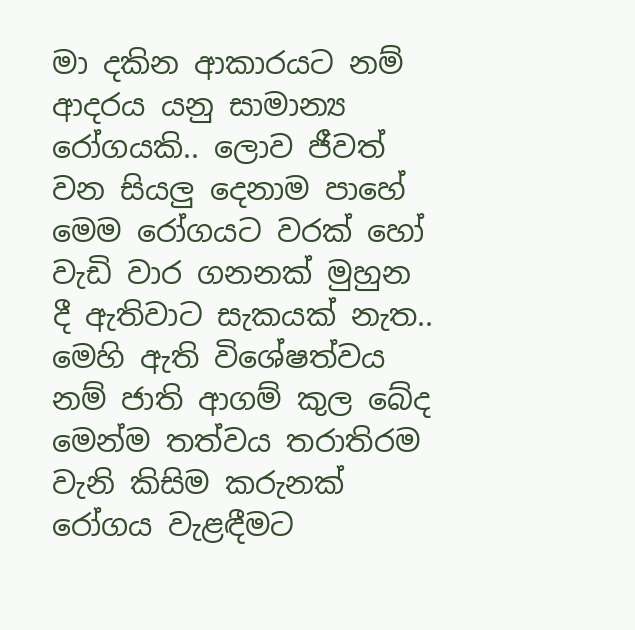මා දකින ආකාරයට නම් ආදරය යනු සාමාන්‍ය රෝගයකි.. ලොව ජීවත් වන සියලු දෙනාම පාහේ මෙම රෝගයට වරක් හෝ වැඩි වාර ගනනක් මුහුන දී ඇතිවාට සැකයක් නැත.. මෙහි ඇති විශේෂත්වය නම් ජාති ආගම් කුල බේද මෙන්ම තත්වය තරාතිරම වැනි කිසිම කරුනක් රෝගය වැළඳීමට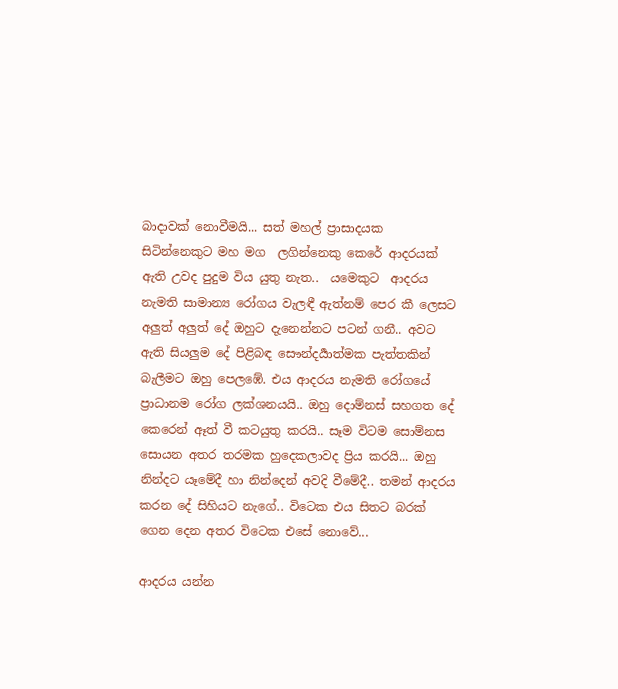බාදාවක් නොවීමයි... සත් මහල් ප්‍රාසාදයක  සිටින්නෙකුට මහ මග  ලගින්නෙකු කෙරේ ආදරයක් ඇති උවද පුදුම විය යුතු නැත..  යමෙකුට  ආදරය නැමති සාමාන්‍ය රෝගය වැලඳී ඇත්නම් පෙර කී ලෙසට අලුත් අලුත් දේ ඔහුට දැනෙන්නට පටන් ගනී.. අවට ඇති සියලුම දේ පිළිබඳ සෞන්දර්‍යාත්මක පැත්තකින් බැලීමට ඔහු පෙලඹේ. එය ආදරය නැමති රෝගයේ ප්‍රාධානම රෝග ලක්ශනයයි.. ඔහු දොම්නස් සහගත දේ කෙරෙන් ඈත් වී කටයුතු කරයි.. සෑම විටම සොම්නස සොයන අතර තරමක හුදෙකලාවද ප්‍රිය කරයි... ඔහු නින්දට යෑමේදී හා නින්දෙන් අවදි වීමේදී.. තමන් ආදරය කරන දේ සිහියට නැගේ.. විටෙක එය සිතට බරක් ගෙන දෙන අතර විටෙක එසේ නොවේ...

ආදරය යන්න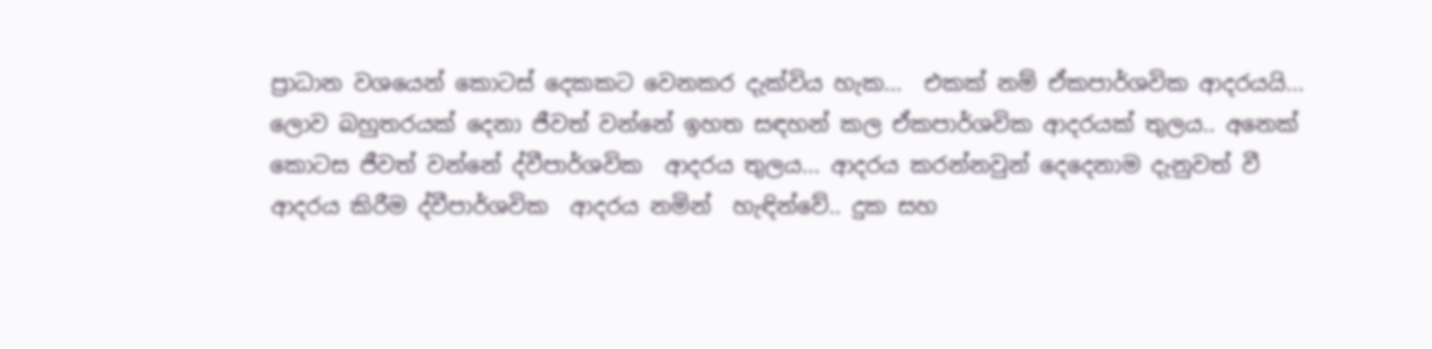ප්‍රාධාන වශයෙන් කොටස් දෙකකට වෙනකර දැක්විය හැක...  එකක් නම් ඒකපාර්ශවික ආදරයයි... ලොව බහුතරයක් දෙනා ජීවත් වන්නේ ඉහත සඳහන් කල ඒකපාර්ශවික ආදරයක් තුලය.. අනෙක් කොටස ජීවත් වන්නේ ද්වීපාර්ශවික  ආදරය තුලය... ආදරය කරන්නවුන් දෙදෙනාම දැනුවත් වී ආදරය කිරීම ද්වීපාර්ශවික  ආදරය නමින්  හැඳින්වේ.. දුක සහ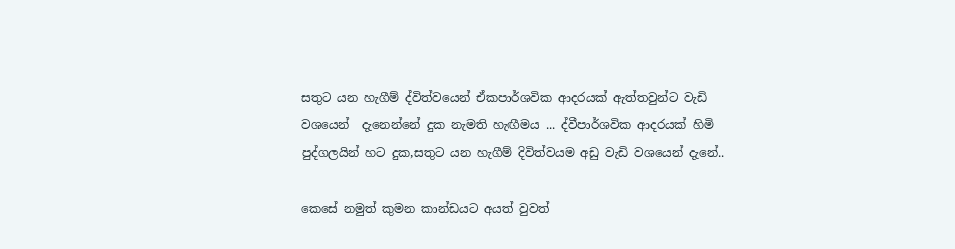සතුට යන හැගීම් ද්විත්වයෙන් ඒකපාර්ශවික ආදරයක් ඇත්තවුන්ට වැඩි වශයෙන්  දැනෙන්නේ දුක නැමති හැඟීමය ... ද්වීපාර්ශවික ආදරයක් හිමි පුද්ගලයින් හට දුක,සතුට යන හැගීම් දිවිත්වයම අඩු වැඩි වශයෙන් දැනේ..

කෙසේ නමුත් කුමන කාන්ඩයට අයත් වුවත්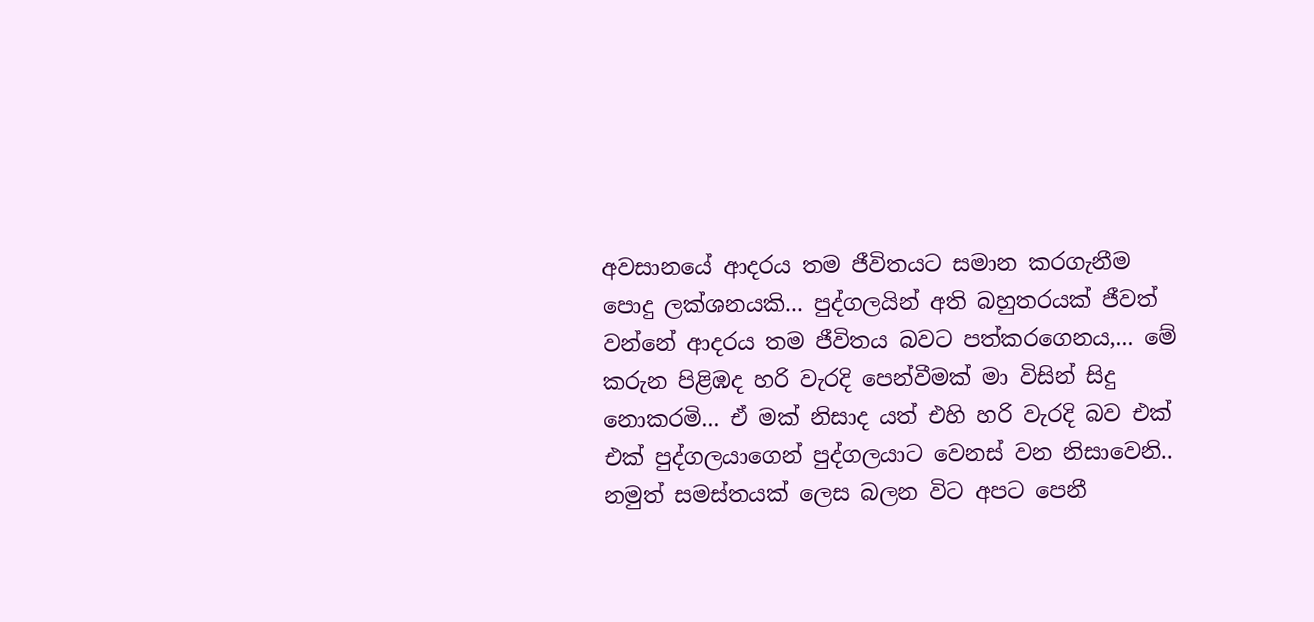අවසානයේ ආදරය තම ජීවිතයට සමාන කරගැනීම පොදු ලක්ශනයකි... පුද්ගලයින් අති බහුතරයක් ජීවත් වන්නේ ආදරය තම ජීවිතය බවට පත්කරගෙනය,... මේ කරුන පිළිඹද හරි වැරදි පෙන්වීමක් මා විසින් සිදු නොකරමි... ඒ මක් නිසාද යත් එහි හරි වැරදි බව එක් එක් පුද්ගලයාගෙන් පුද්ගලයාට වෙනස් වන නිසාවෙනි..  නමුත් සමස්තයක් ලෙස බලන විට අපට පෙනී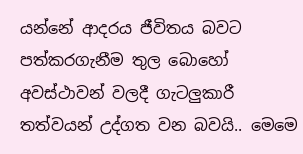යන්නේ ආදරය ජීවිතය බවට පත්කරගැනීම තුල බොහෝ අවස්ථාවන් වලදී ගැටලුකාරී තත්වයන් උද්ගත වන බවයි.. මෙමෙ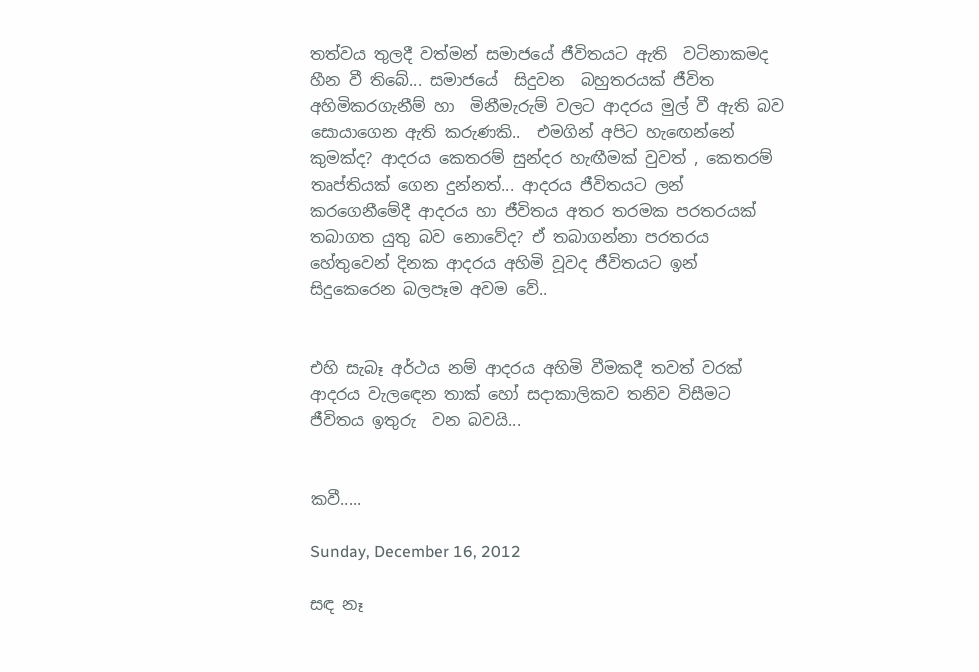තත්වය තුලදී වත්මන් සමාජයේ ජීවිතයට ඇති  වටිනාකමද හීන වී තිබේ... සමාජයේ  සිදුවන  බහුතරයක් ජීවිත අහිමිකරගැනීම් හා  මිනීමැරුම් වලට ආදරය මුල් වී ඇති බව සොයාගෙන ඇති කරුණකි..  එමගින් අපිට හැඟෙන්නේ කුමක්ද? ආදරය කෙතරම් සුන්දර හැඟීමක් වුවත් , කෙතරම් තෘප්තියක් ගෙන දුන්නත්... ආදරය ජීවිතයට ලන් කරගෙනීමේදී ආදරය හා ජීවිතය අතර තරමක පරතරයක් තබාගත යුතු බව නොවේද? ඒ තබාගන්නා පරතරය හේතුවෙන් දිනක ආදරය අහිමි වූවද ජීවිතයට ඉන් සිදුකෙරෙන බලපෑම අවම වේ..


එහි සැබෑ අර්ථය නම් ආදරය අහිමි වීමකදී තවත් වරක් ආදරය වැලඳෙන තාක් හෝ සදාකාලිකව තනිව විසීමට ජීවිතය ඉතුරු  වන බවයි...


කවී.....

Sunday, December 16, 2012

සඳ නෑ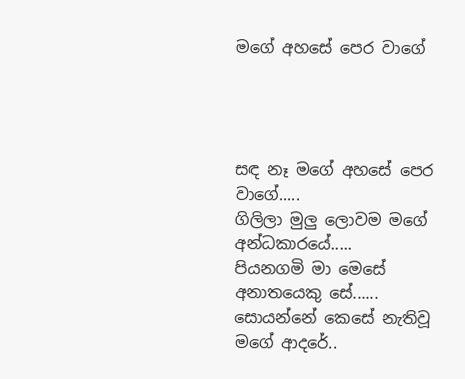මගේ අහසේ පෙර වාගේ




සඳ නෑ මගේ අහසේ පෙර වාගේ.....
ගිලිලා මුලු ලොවම මගේ අන්ධකාරයේ.....
පියනගමි මා මෙසේ අනාතයෙකු සේ......
සොයන්නේ කෙසේ නැතිවූ මගේ ආදරේ..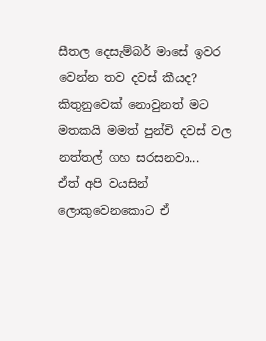සීතල දෙසැම්බර් මාසේ ඉවර වෙන්න තව දවස් කීයද?
කිතුනුවෙක් නොවුනත් මට මතකයි මමත් පුන්චි දවස් වල නත්තල් ගහ සරසනවා...
ඒත් අපි වයසින් ලොකුවෙනකොට ඒ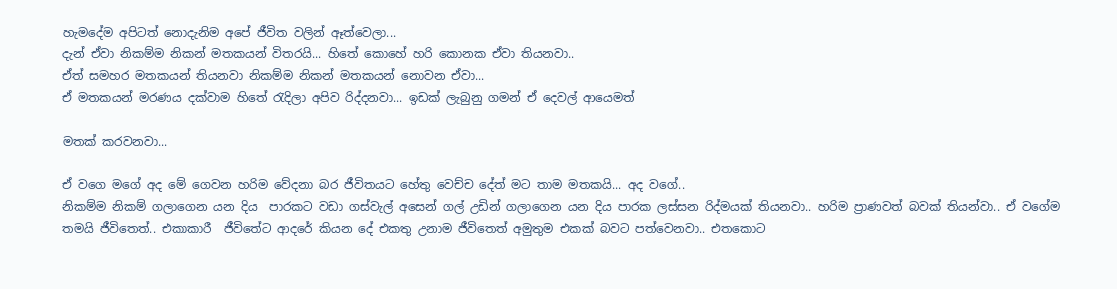හැමදේම අපිටත් නොදැනිම අපේ ජීවිත වලින් ඈත්වෙලා...
දැන් ඒවා නිකම්ම නිකන් මතකයන් විතරයි... හිතේ කොහේ හරි කොනක ඒවා තියනවා..
ඒත් සමහර මතකයන් තියනවා නිකම්ම නිකන් මතකයන් නොවන ඒවා...
ඒ මතකයන් මරණය දක්වාම හිතේ රැදිලා අපිව රිද්දනවා... ඉඩක් ලැබුනු ගමන් ඒ දෙවල් ආයෙමත්

මතක් කරවනවා...

ඒ වගෙ මගේ අද මේ ගෙවන හරිම වේදනා බර ජීවිතයට හේතු වෙච්ච දේත් මට තාම මතකයි... අද වගේ..
නිකම්ම නිකම් ගලාගෙන යන දිය  පාරකට වඩා ගස්වැල් අසෙන් ගල් උඩින් ගලාගෙන යන දිය පාරක ලස්සන රිද්මයක් තියනවා.. හරිම ප්‍රාණවත් බවක් තියන්වා.. ඒ වගේම තමයි ජීවිතෙත්.. එකාකාරී  ජීවිතේට ආදරේ කියන දේ එකතු උනාම ජීවිතෙත් අමුතුම එකක් බවට පත්වෙනවා.. එතකොට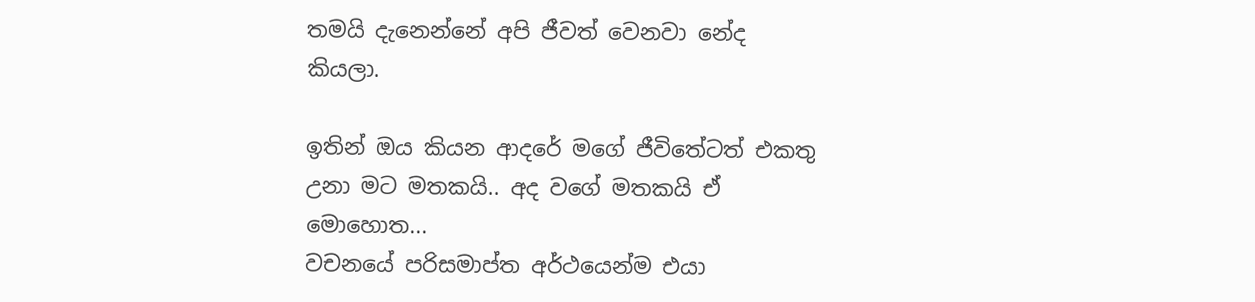තමයි දැනෙන්නේ අපි ජීවත් වෙනවා නේද කියලා.

ඉතින් ඔය කියන ආදරේ මගේ ජීවිතේටත් එකතු උනා මට මතකයි.. අද වගේ මතකයි ඒ මොහොත...
වචනයේ පරිසමාප්ත අර්ථයෙන්ම එයා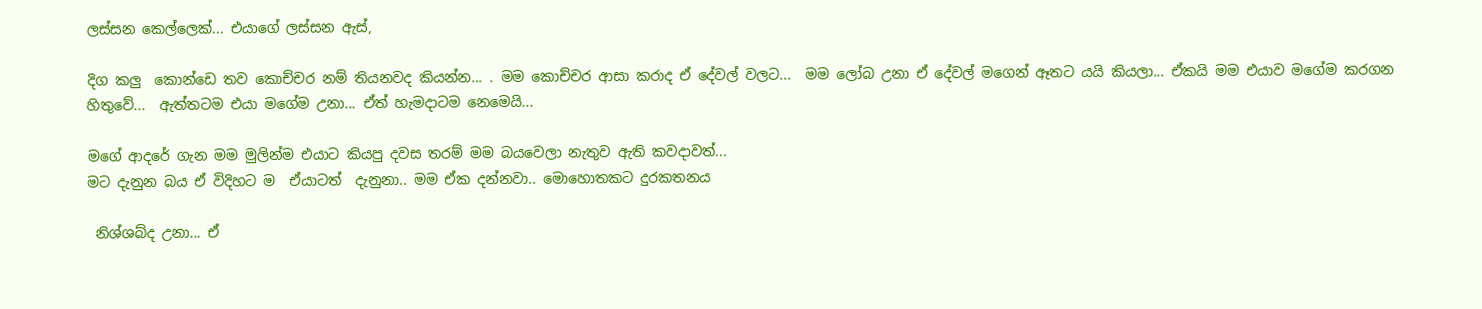ලස්සන කෙල්ලෙක්... එයාගේ ලස්සන ඇස්,

දිග කලු  කොන්ඩෙ තව කොච්චර නම් තියනවද කියන්න... . මම කොච්චර ආසා කරාද ඒ දේවල් වලට...  මම ලෝබ උනා ඒ දේවල් මගෙන් ඈතට යයි කියලා... ඒකයි මම එයාව මගේම කරගන හිතුවේ...  ඇත්තටම එයා මගේම උනා... ඒත් හැමදාටම නෙමෙයි...

මගේ ආදරේ ගැන මම මුලින්ම එයාට කියපු දවස තරම් මම බයවෙලා නැතුව ඇති කවදාවත්...
මට දැනුන බය ඒ විදිහට ම  ඒයාටත්  දැනුනා.. මම ඒක දන්නවා.. මොහොතකට දුරකතනය

 නිශ්ශබ්ද උනා... ඒ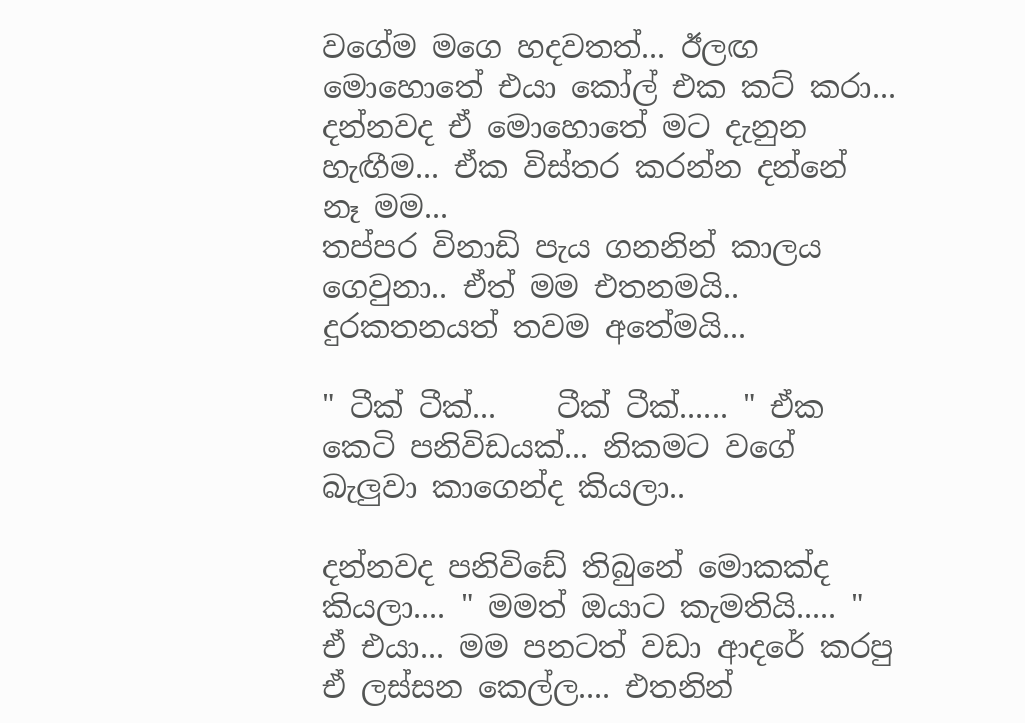වගේම මගෙ හදවතත්... ඊලඟ මොහොතේ එයා කෝල් එක කට් කරා...
දන්නවද ඒ මොහොතේ මට දැනුන හැඟීම... ඒක විස්තර කරන්න දන්නේ නෑ මම...
තප්පර විනාඩි පැය ගනනින් කාලය ගෙවුනා.. ඒත් මම එතනමයි.. දුරකතනයත් තවම අතේමයි...

" ටීක් ටීක්...    ටීක් ටීක්...... " ඒක කෙටි පනිවිඩයක්... නිකමට වගේ බැලුවා කාගෙන්ද කියලා..

දන්නවද පනිවිඩේ තිබුනේ මොකක්ද කියලා.... " මමත් ඔයාට කැමතියි..... " ඒ එයා... මම පනටත් වඩා ආදරේ කරපු ඒ ලස්සන කෙල්ල.... එතනින්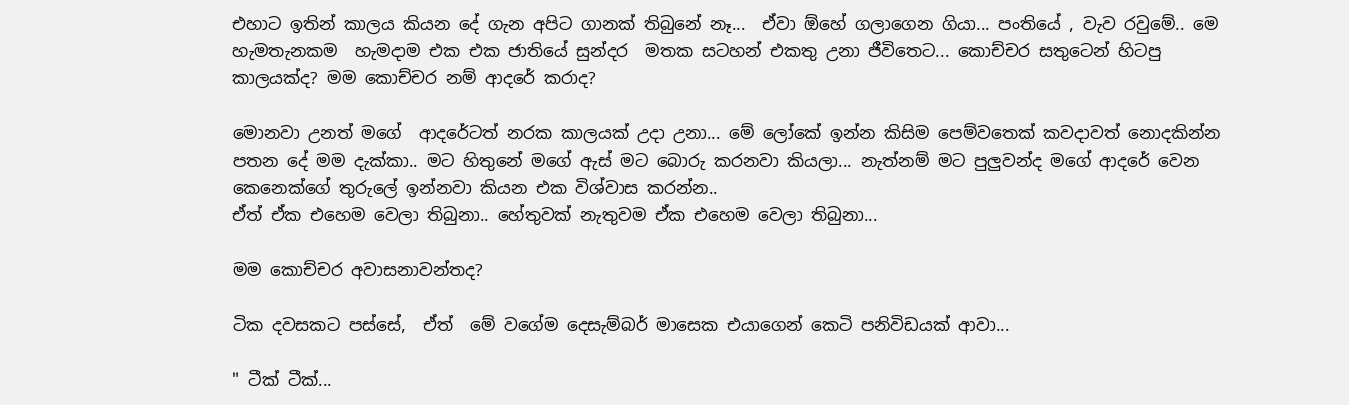එහාට ඉතින් කාලය කියන දේ ගැන අපිට ගානක් තිබුනේ නෑ...  ඒවා ඕහේ ගලාගෙන ගියා... පංතියේ , වැව රවුමේ.. මෙ හැමතැනකම  හැමදාම එක එක ජාතියේ සුන්දර  මතක සටහන් එකතු උනා ජීවිතෙට... කොච්චර සතුටෙන් හිටපු කාලයක්ද? මම කොච්චර නම් ආදරේ කරාද?

මොනවා උනත් මගේ  ආදරේටත් නරක කාලයක් උදා උනා... මේ ලෝකේ ඉන්න කිසිම පෙම්වතෙක් කවදාවත් නොදකින්න පතන දේ මම දැක්කා.. මට හිතුනේ මගේ ඇස් මට බොරු කරනවා කියලා... නැත්නම් මට පුලුවන්ද මගේ ආදරේ වෙන කෙනෙක්ගේ තුරුලේ ඉන්නවා කියන එක විශ්වාස කරන්න..
ඒත් ඒක එහෙම වෙලා තිබුනා.. හේතුවක් නැතුවම ඒක එහෙම වෙලා තිබුනා...

මම කොච්චර අවාසනාවන්තද?

ටික දවසකට පස්සේ,  ඒත්  මේ වගේම දෙසැම්බර් මාසෙක එයාගෙන් කෙටි පනිවිඩයක් ආවා...

" ටීක් ටීක්...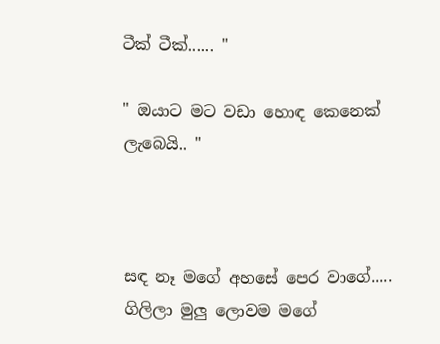ටීක් ටීක්...... "

" ඔයාට මට වඩා හොඳ කෙනෙක් ලැබෙයි.. "



සඳ නෑ මගේ අහසේ පෙර වාගේ.....
ගිලිලා මුලු ලොවම මගේ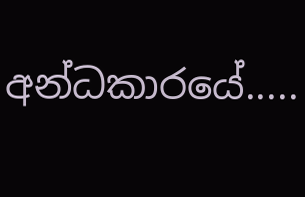අන්ධකාරයේ.....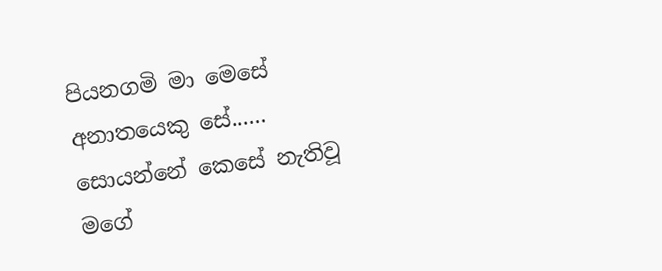පියනගමි මා මෙසේ අනාතයෙකු සේ......
සොයන්නේ කෙසේ නැතිවූ මගේ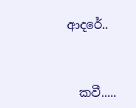ආදරේ..



  කවී.....